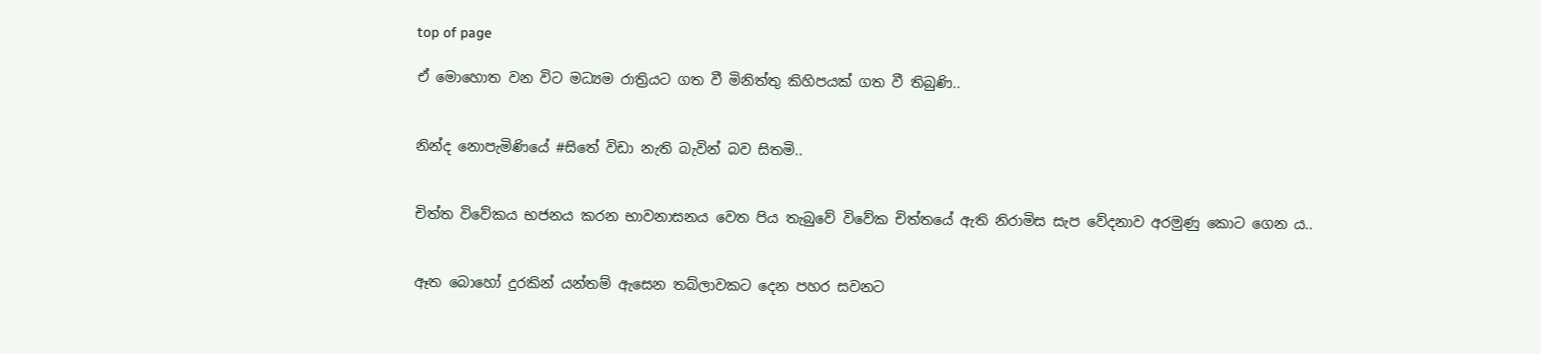top of page

ඒ මොහොත වන විට මධ්‍යම රාත්‍රියට ගත වී මිනිත්තු කිහිපයක් ගත වී තිබුණි..


නින්ද නොපැමිණියේ #සිතේ විඩා නැති බැවින් බව සිතමි..


චිත්ත විවේකය භජනය කරන භාවනාසනය වෙත පිය තැබුවේ විවේක චිත්තයේ ඇති නිරාමිස සැප වේදනාව අරමුණු කොට ගෙන ය..


ඈත බොහෝ දුරකින් යන්තම් ඇසෙන තබ්ලාවකට දෙන පහර සවනට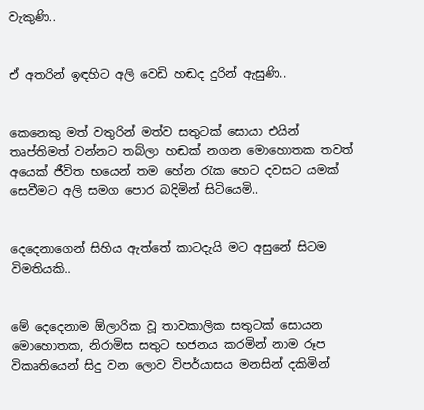වැකුණි..


ඒ අතරින් ඉඳහිට අලි වෙඩි හඬද දුරින් ඇසුණි..


කෙනෙකු මත් වතුරින් මත්ව සතුටක් සොයා එයින් තෘප්තිමත් වන්නට තබ්ලා හඬක් නගන මොහොතක තවත් අයෙක් ජීවිත භයෙන් තම හේන රැක හෙට දවසට යමක් සෙවීමට අලි සමග පොර බදිමින් සිටියෙමි..


දෙදෙනාගෙන් සිහිය ඇත්තේ කාටදැයි මට අසුනේ සිටම විමතියකි..


මේ දෙදෙනාම ඕලාරික වූ තාවකාලික සතුටක් සොයන මොහොතක, නිරාමිස සතුට භජනය කරමින් නාම රූප විකෘතියෙන් සිදු වන ලොව විපර්යාසය මනසින් දකිමින්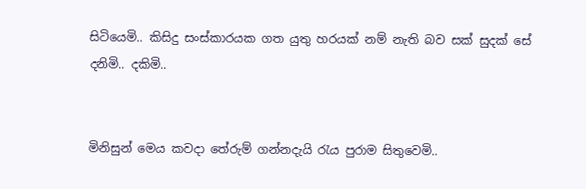සිටියෙමි.. කිසිදු සංස්කාරයක ගත යුතු හරයක් නම් නැති බව සක් සුදක් සේ දනිමි.. දකිමි..


මිනිසුන් මෙය කවදා තේරුම් ගන්නදැයි රැය පුරාම සිතුවෙමි..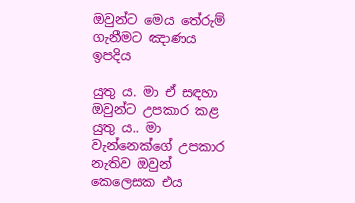ඔවුන්ට මෙය තේරුම් ගැනීමට ඤාණය ඉපදිය

යුතු ය. මා ඒ සඳහා ඔවුන්ට උපකාර කළ යුතු ය.. මා වැන්නෙක්ගේ උපකාර නැතිව ඔවුන් කෙලෙසක එය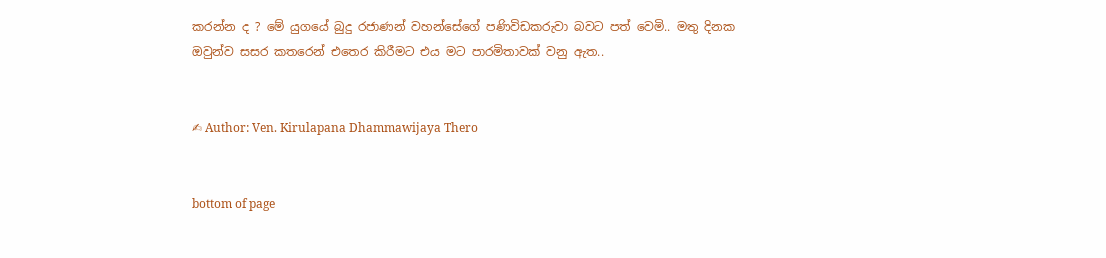කරන්න ද ? මේ යුගයේ බුදු රජාණන් වහන්සේගේ පණිවිඩකරුවා බවට පත් වෙමි.. මතු දිනක ඔවුන්ව සසර කතරෙන් එතෙර කිරීමට එය මට පාරමිතාවක් වනු ඇත..


✍ Author: Ven. Kirulapana Dhammawijaya Thero


bottom of page